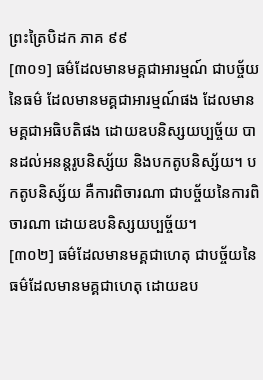ព្រះត្រៃបិដក ភាគ ៩៩
[៣០១] ធម៌ដែលមានមគ្គជាអារម្មណ៍ ជាបច្ច័យនៃធម៌ ដែលមានមគ្គជាអារម្មណ៍ផង ដែលមានមគ្គជាអធិបតិផង ដោយឧបនិស្សយប្បច្ច័យ បានដល់អនន្តរូបនិស្ស័យ និងបកតូបនិស្ស័យ។ បកតូបនិស្ស័យ គឺការពិចារណា ជាបច្ច័យនៃការពិចារណា ដោយឧបនិស្សយប្បច្ច័យ។
[៣០២] ធម៌ដែលមានមគ្គជាហេតុ ជាបច្ច័យនៃធម៌ដែលមានមគ្គជាហេតុ ដោយឧប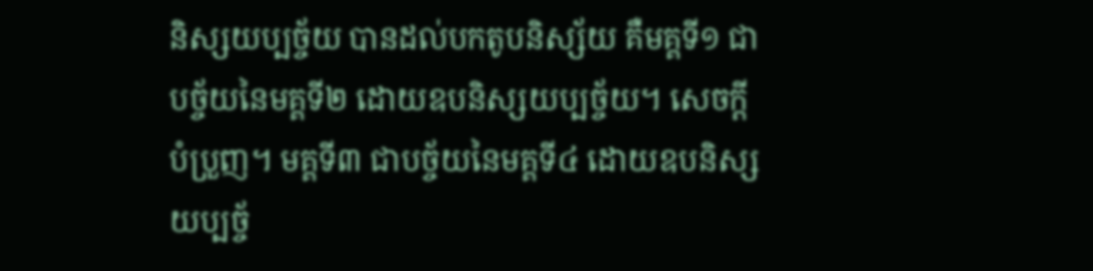និស្សយប្បច្ច័យ បានដល់បកតូបនិស្ស័យ គឺមគ្គទី១ ជាបច្ច័យនៃមគ្គទី២ ដោយឧបនិស្សយប្បច្ច័យ។ សេចក្តីបំប្រួញ។ មគ្គទី៣ ជាបច្ច័យនៃមគ្គទី៤ ដោយឧបនិស្សយប្បច្ច័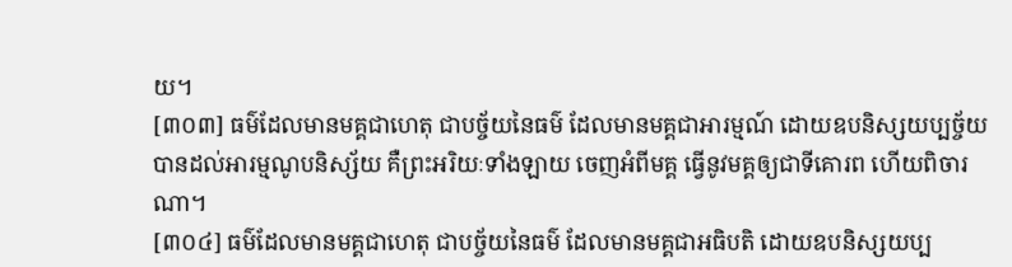យ។
[៣០៣] ធម៌ដែលមានមគ្គជាហេតុ ជាបច្ច័យនៃធម៌ ដែលមានមគ្គជាអារម្មណ៍ ដោយឧបនិស្សយប្បច្ច័យ បានដល់អារម្មណូបនិស្ស័យ គឺព្រះអរិយៈទាំងឡាយ ចេញអំពីមគ្គ ធ្វើនូវមគ្គឲ្យជាទីគោរព ហើយពិចារណា។
[៣០៤] ធម៌ដែលមានមគ្គជាហេតុ ជាបច្ច័យនៃធម៌ ដែលមានមគ្គជាអធិបតិ ដោយឧបនិស្សយប្ប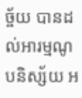ច្ច័យ បានដល់អារម្មណូបនិស្ស័យ អ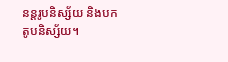នន្តរូបនិស្ស័យ និងបកតូបនិស្ស័យ។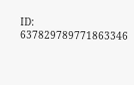ID: 637829789771863346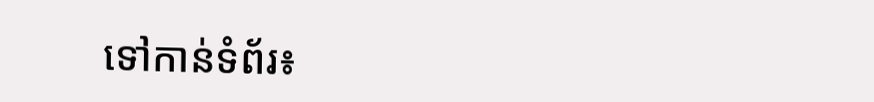ទៅកាន់ទំព័រ៖